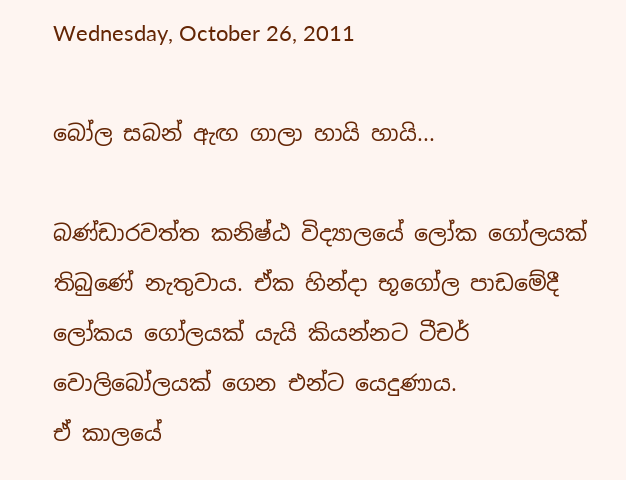Wednesday, October 26, 2011

බෝල සබන් ඇඟ ගාලා හායි හායි...

බණ්ඩාරවත්ත කනිෂ්ඨ විද්‍යාලයේ ලෝක ගෝලයක් තිබුණේ නැතුවාය. ඒක හින්දා භූගෝල පාඩමේදී ලෝකය ගෝලයක් යැයි කියන්නට ටීචර් වොලිබෝලයක් ගෙන එන්ට යෙදුණාය.
ඒ කාලයේ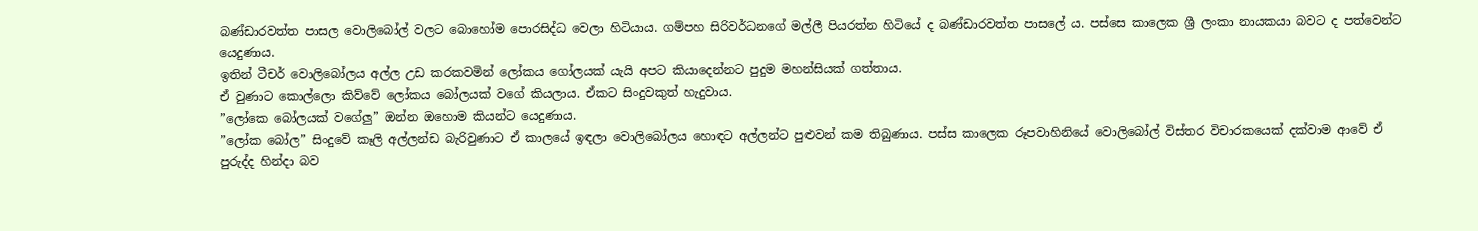බණ්ඩාරවත්ත පාසල වොලිබෝල් වලට බොහෝම පොරසිද්ධ වෙලා හිටියාය. ගම්පහ සිරිවර්ධනගේ මල්ලී පියරත්න හිටියේ ද බණ්ඩාරවත්ත පාසලේ ය. පස්සෙ කාලෙක ශ්‍රී ලංකා නායකයා බවට ද පත්වෙන්ට යෙදුණාය.
ඉතින් ටීචර් වොලිබෝලය අල්ල උඩ කරකවමින් ලෝකය ගෝලයක් යැයි අපට කියාදෙන්නට පුදුම මහන්සියක් ගත්තාය.
ඒ වුණාට කොල්ලො කිව්වේ ලෝකය බෝලයක් වගේ කියලාය. ඒකට සිංදුවකුත් හැදුවාය.
”ලෝකෙ බෝලයක් වගේලු” ඔන්න ඔහොම කියන්ට යෙදුණාය.
”ලෝක බෝල” සිංදුවේ කෑලි අල්ලන්ඩ බැරිවුණාට ඒ කාලයේ ඉඳලා වොලිබෝලය හොඳට අල්ලන්ට පුළුවන් කම තිබුණාය. පස්ස කාලෙක රූපවාහිනියේ වොලිබෝල් විස්තර විචාරකයෙක් දක්වාම ආවේ ඒ පුරුද්ද හින්දා බව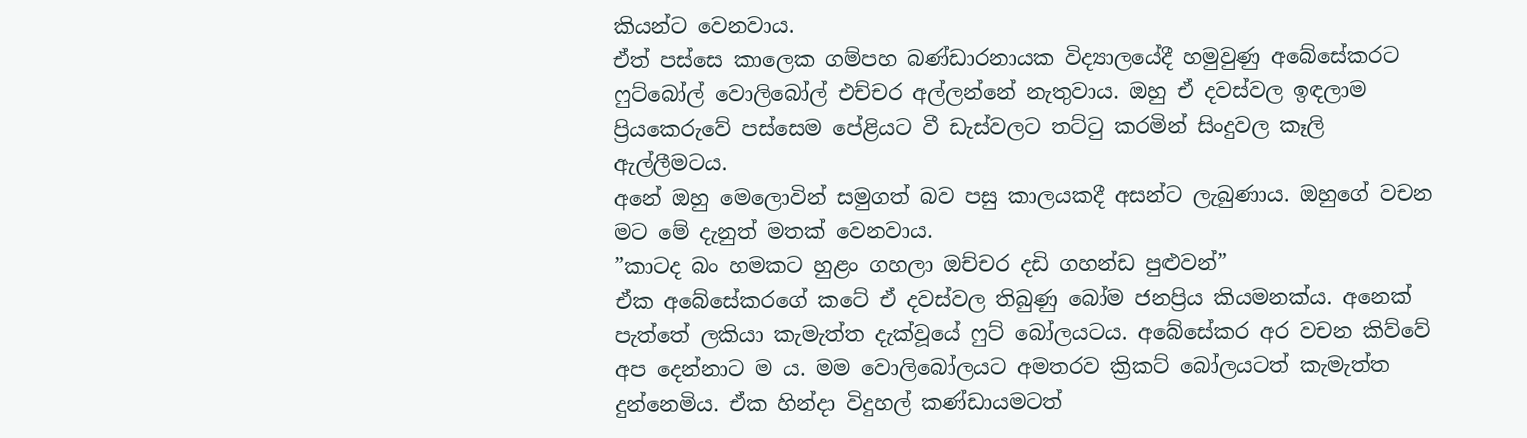කියන්ට වෙනවාය.
ඒත් පස්සෙ කාලෙක ගම්පහ බණ්ඩාරනායක විද්‍යාලයේදී හමුවුණු අබේසේකරට ෆුට්බෝල් වොලිබෝල් එච්චර අල්ලන්නේ නැතුවාය. ඔහු ඒ දවස්වල ඉඳලාම ප්‍රියකෙරුවේ පස්සෙම පේළියට වී ඩැස්වලට තට්ටු කරමින් සිංදුවල කෑලි ඇල්ලීමටය.
අනේ ඔහු මෙලොවින් සමුගත් බව පසු කාලයකදී අසන්ට ලැබුණාය. ඔහුගේ වචන මට මේ දැනුත් මතක් වෙනවාය.
”කාටද බං හමකට හුළං ගහලා ඔච්චර දඩි ගහන්ඩ පුළුවන්”
ඒක අබේසේකරගේ කටේ ඒ දවස්වල තිබුණු බෝම ජනප්‍රිය කියමනක්ය. අනෙක් පැත්තේ ලකියා කැමැත්ත දැක්වූයේ ෆුට් බෝලයටය. අබේසේකර අර වචන කිව්වේ අප දෙන්නාට ම ය. මම වොලිබෝලයට අමතරව ක්‍රිකට් බෝලයටත් කැමැත්ත දුන්නෙමිය. ඒක හින්දා විදුහල් කණ්ඩායමටත්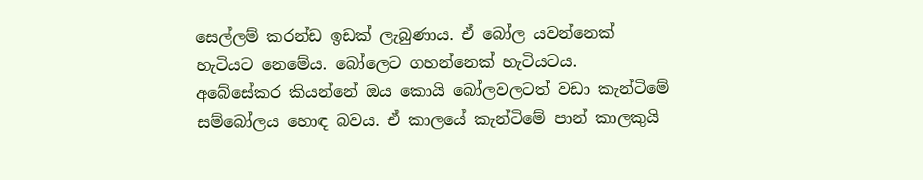සෙල්ලම් කරන්ඩ ඉඩක් ලැබුණාය. ඒ බෝල යවන්නෙක් හැටියට නෙමේය. බෝලෙට ගහන්නෙක් හැටියටය.
අබේසේකර කියන්නේ ඔය කොයි බෝලවලටත් වඩා කැන්ටිමේ සම්බෝලය හොඳ බවය. ඒ කාලයේ කැන්ටිමේ පාන් කාලකුයි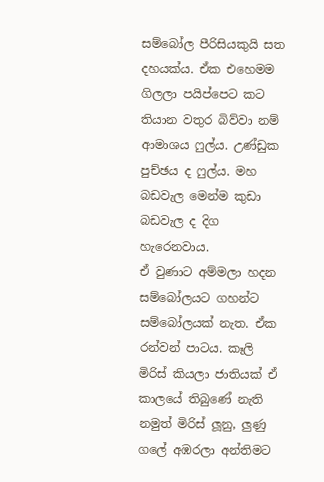සම්බෝල පීරිසියකුයි සත දහයක්ය. ඒක එහෙමම ගිලලා පයිප්පෙට කට තියාන වතුර බිව්වා නම් ආමාශය ෆුල්ය. උණ්ඩුක පුච්ඡය ද ෆුල්ය. මහ බඩවැල මෙන්ම කුඩා බඩවැල ද දිග හැරෙනවාය.
ඒ වුණාට අම්මලා හදන සම්බෝලයට ගහන්ට සම්බෝලයක් නැත. ඒක රන්වන් පාටය. කෑලි මිරිස් කියලා ජාතියක් ඒ කාලයේ තිබුණේ නැති නමුත් මිරිස් ලූනු, ලුණු ගලේ අඹරලා අන්තිමට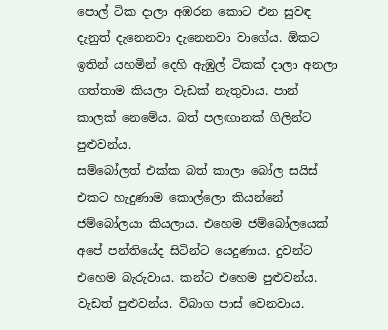පොල් ටික දාලා අඹරන කොට එන සුවඳ දැනුත් දැනෙනවා දැනෙනවා වාගේය. ඕකට ඉතින් යහමින් දෙහි ඇඹුල් ටිකක් දාලා අනලා ගත්තාම කියලා වැඩක් නැතුවාය. පාන් කාලක් නෙමේය. බත් පලඟානක් ගිලින්ට පුළුවන්ය.
සම්බෝලත් එක්ක බත් කාලා බෝල සයිස් එකට හැදුණාම කොල්ලො කියන්නේ ජම්බෝලයා කියලාය. එහෙම ජම්බෝලයෙක් අපේ පන්තියේද සිටින්ට යෙදුණාය. දුවන්ට එහෙම බැරුවාය. කන්ට එහෙම පුළුවන්ය. වැඩත් පුළුවන්ය. විබාග පාස් වෙනවාය.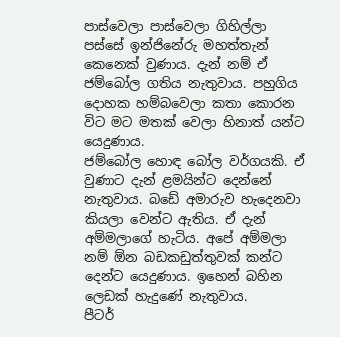පාස්වෙලා පාස්වෙලා ගිහිල්ලා පස්සේ ඉන්ජිනේරු මහත්තැන් කෙනෙක් වුණාය. දැන් නම් ඒ ජම්බෝල ගතිය නැතුවාය. පහුගිය දොහක හම්බවෙලා කතා කොරන විට මට මතක් වෙලා හිනාත් යන්ට යෙදුණාය.
ජම්බෝල හොඳ බෝල වර්ගයකි. ඒ වුණාට දැන් ළමයින්ට දෙන්නේ නැතුවාය. බඩේ අමාරුව හැදෙනවා කියලා වෙන්ට ඇතිය. ඒ දැන් අම්මලාගේ හැටිය. අපේ අම්මලා නම් ඕන බඩකඩුත්තුවක් කන්ට දෙන්ට යෙදුණාය. ඉහෙන් බහින ලෙඩක් හැදුණේ නැතුවාය.
පීටර්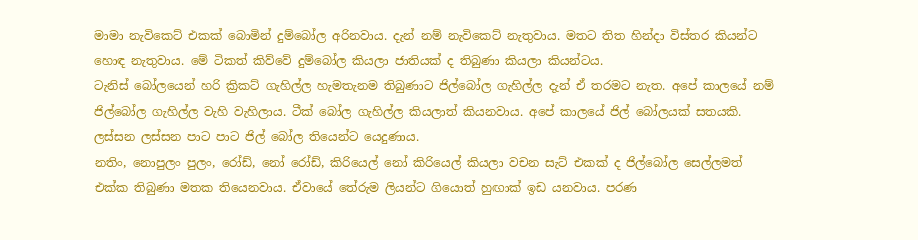මාමා නැවිකෙට් එකක් බොමින් දුම්බෝල අරිනවාය. දැන් නම් නැවිකෙට් නැතුවාය. මතට තිත හින්දා විස්තර කියන්ට හොඳ නැතුවාය. මේ ටිකත් කිව්වේ දුම්බෝල කියලා ජාතියක් ද තිබුණා කියලා කියන්ටය.
ටැනිස් බෝලයෙන් හරි ක්‍රිකට් ගැහිල්ල හැමතැනම තිබුණාට ජිල්බෝල ගැහිල්ල දැන් ඒ තරමට නැත. අපේ කාලයේ නම් ජිල්බෝල ගැහිල්ල වැහි වැහිලාය. ටීක් බෝල ගැහිල්ල කියලාත් කියනවාය. අපේ කාලයේ ජිල් බෝලයක් සතයකි. ලස්සන ලස්සන පාට පාට ජිල් බෝල තියෙන්ට යෙදුණාය.
නතිං, නොපුලං පුලං, රෝඩ්, නෝ රෝඩ්, කිරියෙල් නෝ කිරියෙල් කියලා වචන සැට් එකක් ද ජිල්බෝල සෙල්ලමත් එක්ක තිබුණා මතක තියෙනවාය. ඒවායේ තේරුම ලියන්ට ගියොත් හුඟාක් ඉඩ යනවාය. පරණ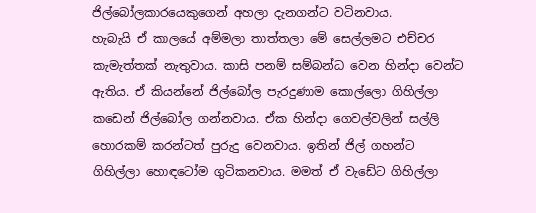ජිල්බෝලකාරයෙකුගෙන් අහලා දැනගන්ට වටිනවාය.
හැබැයි ඒ කාලයේ අම්මලා තාත්තලා මේ සෙල්ලමට එච්චර කැමැත්තක් නැතුවාය. කාසි පනම් සම්බන්ධ වෙන හින්දා වෙන්ට ඇතිය. ඒ කියන්නේ ජිල්බෝල පැරදුණාම කොල්ලො ගිහිල්ලා කඩෙන් ජිල්බෝල ගන්නවාය. ඒක හින්දා ගෙවල්වලින් සල්ලි හොරකම් කරන්ටත් පුරුදු වෙනවාය. ඉතින් ජිල් ගහන්ට ගිහිල්ලා හොඳටෝම ගුටිකනවාය. මමත් ඒ වැඩේට ගිහිල්ලා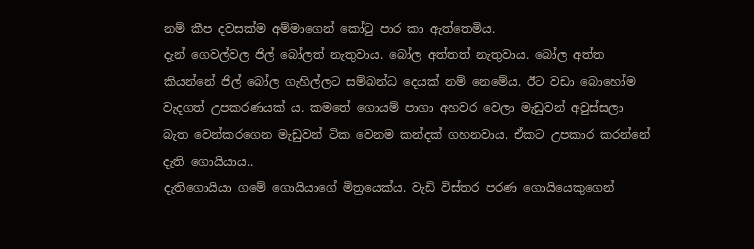නම් කීප දවසක්ම අම්මාගෙන් කෝටු පාර කා ඇත්තෙමිය.
දැන් ගෙවල්වල ජිල් බෝලත් නැතුවාය. බෝල අත්තත් නැතුවාය. බෝල අත්ත කියන්නේ ජිල් බෝල ගැහිල්ලට සම්බන්ධ දෙයක් නම් නෙමේය. ඊට වඩා බොහෝම වැදගත් උපකරණයක් ය. කමතේ ගොයම් පාගා අහවර වෙලා මැඩුවන් අවුස්සලා බැත වෙන්කරගෙන මැඩුවන් ටික වෙනම කන්දක් ගහනවාය. ඒකට උපකාර කරන්නේ දැති ගොයියාය..
දැතිගොයියා ගමේ ගොයියාගේ මිත්‍රයෙක්ය. වැඩි විස්තර පරණ ගොයියෙකුගෙන්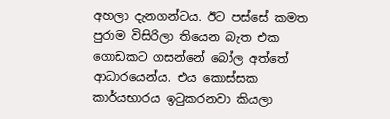අහලා දැනගන්ටය. ඊට පස්සේ කමත පුරාම විසිරිලා තියෙන බැත එක ගොඩකට ගසන්නේ බෝල අත්තේ ආධාරයෙන්ය. එය කොස්සක කාර්යභාරය ඉටුකරනවා කියලා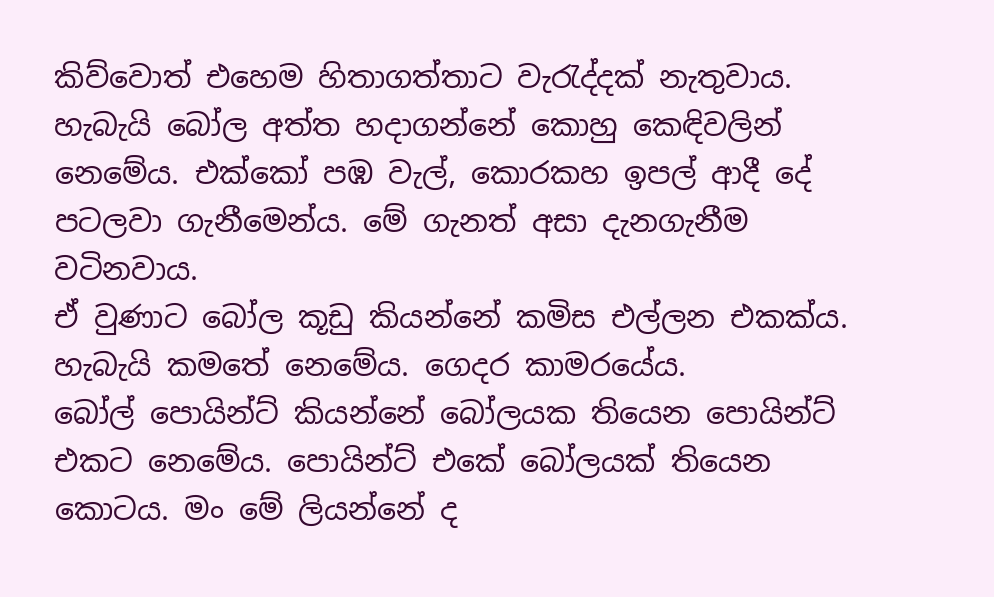කිව්වොත් එහෙම හිතාගත්තාට වැරැද්දක් නැතුවාය.
හැබැයි බෝල අත්ත හදාගන්නේ කොහු කෙඳිවලින් නෙමේය. එක්කෝ පඹ වැල්, කොරකහ ඉපල් ආදී දේ පටලවා ගැනීමෙන්ය. මේ ගැනත් අසා දැනගැනීම වටිනවාය.
ඒ වුණාට බෝල කූඩු කියන්නේ කමිස එල්ලන එකක්ය. හැබැයි කමතේ නෙමේය. ගෙදර කාමරයේය.
බෝල් පොයින්ට් කියන්නේ බෝලයක තියෙන පොයින්ට් එකට නෙමේය. පොයින්ට් එකේ බෝලයක් තියෙන කොටය. මං මේ ලියන්නේ ද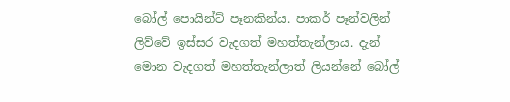බෝල් පොයින්ට් පෑනකින්ය. පාකර් පෑන්වලින් ලිව්වේ ඉස්සර වැදගත් මහත්තැන්ලාය. දැන් මොන වැදගත් මහත්තැන්ලාත් ලියන්නේ බෝල්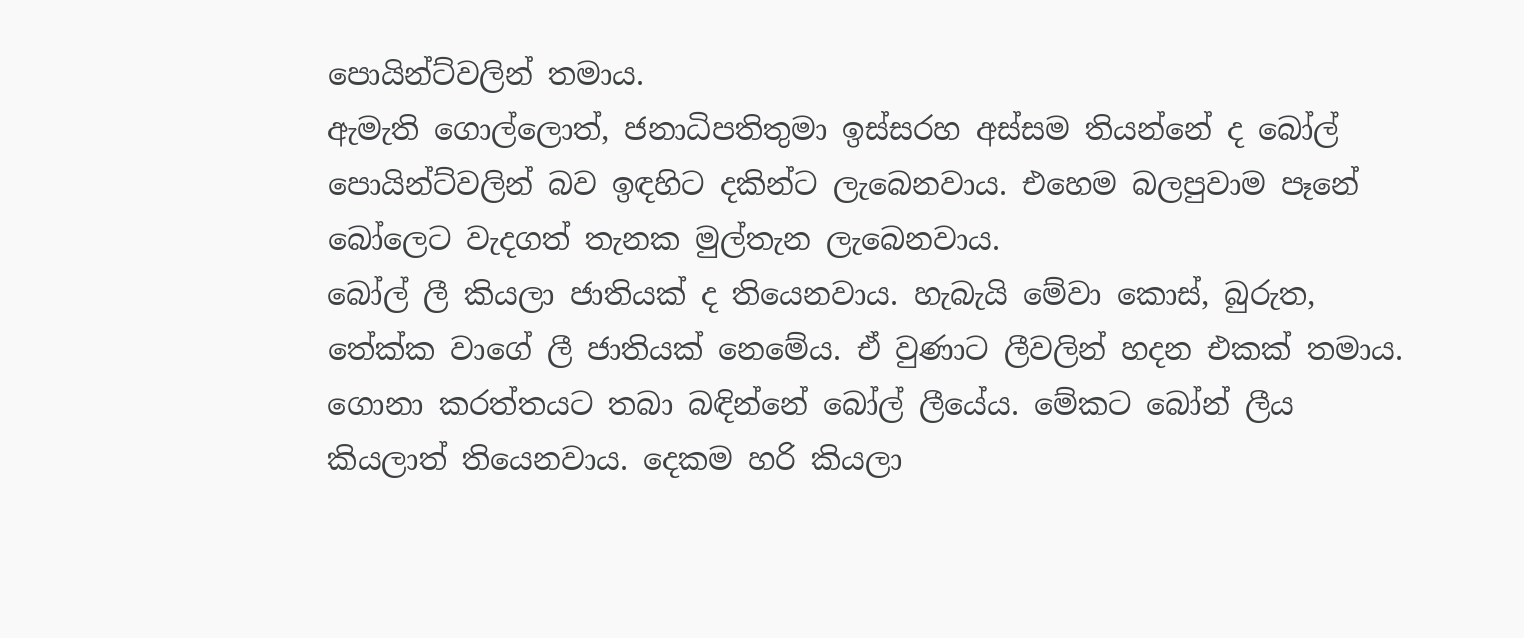පොයින්ට්වලින් තමාය.
ඇමැති ගොල්ලොත්, ජනාධිපතිතුමා ඉස්සරහ අස්සම තියන්නේ ද බෝල් පොයින්ට්වලින් බව ඉඳහිට දකින්ට ලැබෙනවාය. එහෙම බලපුවාම පෑනේ බෝලෙට වැදගත් තැනක මුල්තැන ලැබෙනවාය.
බෝල් ලී කියලා ජාතියක් ද තියෙනවාය. හැබැයි මේවා කොස්, බුරුත, තේක්ක වාගේ ලී ජාතියක් නෙමේය. ඒ වුණාට ලීවලින් හදන එකක් තමාය. ගොනා කරත්තයට තබා බඳින්නේ බෝල් ලීයේය. මේකට බෝන් ලීය කියලාත් තියෙනවාය. දෙකම හරි කියලා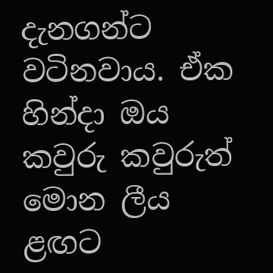දැනගන්ට වටිනවාය. ඒක හින්දා ඔය කවුරු කවුරුත් මොන ලීය ළඟට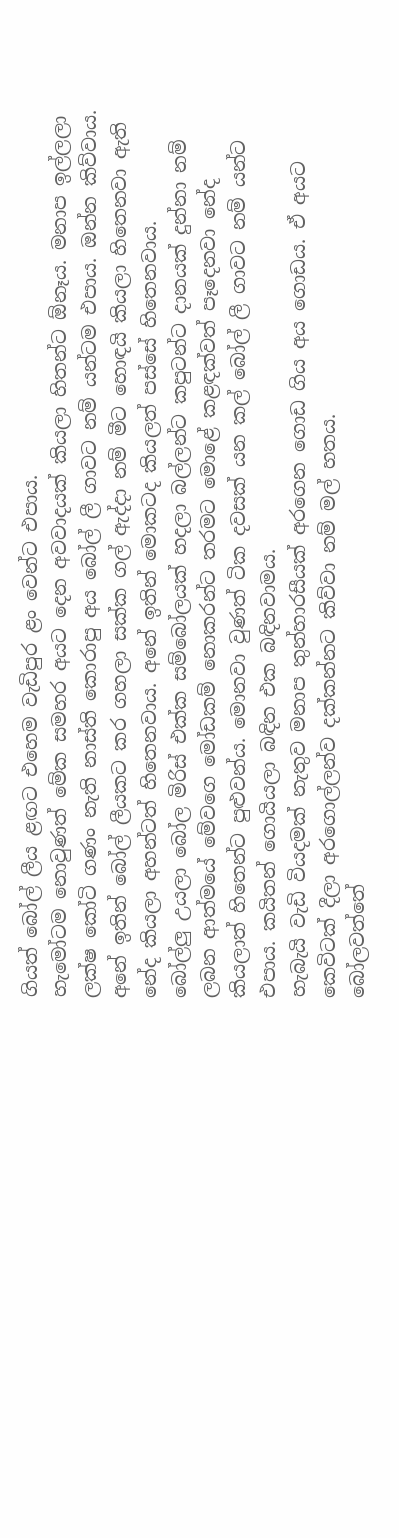ගියත් බෝල් ලීය ළඟට එහෙම වැඩිපුර ළං වෙන්ට එපාය.
හැමෝටම නොවුණත් මේක සමහර අයට දෙන අවවාදයක් කියලා හිතන්ට ඕනෑය. මනාප ඉල්ලලා ලක්ෂ කෝටි ගණං නැති නාස්ති කොරාපු අය බෝල් ලී ගාවට නම් යන්ටම එපාය. ඔන්න කිව්වාය.
අනේ ඉතින් බෝල් ලීයකට කර ගහලා සක්ක ගල් ඇද්දා නම් මීට හොඳයි කියලා හිතෙනවා ඇති නේද කියලා අහන්ටත් හිතෙනවාය. අනේ ඉතින් මොකටද කියලත් පස්සේ හිතෙනවාය.
බෝල්ලු උයලා බෝල මිරිස් එක්ක සම්බෝලයක් හදලා බල්ලන්ට කපුටන්ට දානයක් දුන්නා නම් ලබන ආත්මයේ මේවගෙ මෝඩකම් නොකරන්ට තරමට මොළේ කළඳක්වත් පෑදෙනවා නේද කියලාත් හිතෙන්ට පුළුවන්ය. මොනවා වුණත් ටික දවසක් යන කල් බෝල් ලී ගාවට නම් යන්ට එපාය. කයිතන් ගොයියලා බඳින එක බඳිනවාමය.
හැබැයි වැඩි වියදමක් නැතුව මනාප තුන්හාරසීයක් අරගෙන ගොඩ ගිය අය ගොඩය. ඒ අයට කෙවිටක් දීලා අරගොල්ලන්ව දක්කන්නට කිව්වා නම් මල් හතය.
බෝලවත්තේ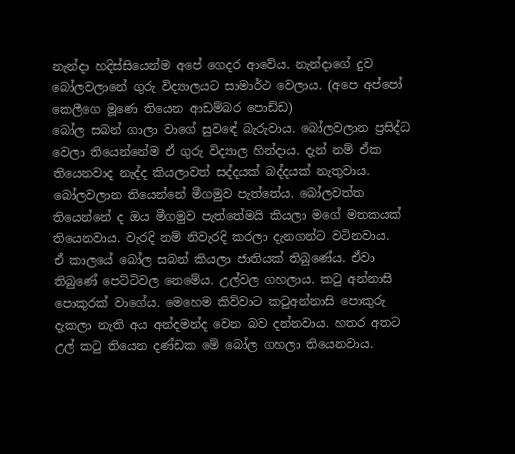නැන්දා හදිස්සියෙන්ම අපේ ගෙදර ආවේය. නැන්දාගේ දුව බෝලවලානේ ගුරු විද්‍යාලයට සාමාර්ථ වෙලාය. (අපෙ අප්පෝ කෙලීගෙ මූණෙ තියෙන ආඩම්බර පොඩ්ඩ)
බෝල සබන් ගාලා වාගේ සුවඳේ බැරුවාය. බෝලවලාන ප්‍රසිද්ධ වෙලා තියෙන්නේම ඒ ගුරු විද්‍යාල හින්දාය. දැන් නම් ඒක තියෙනවාද නැද්ද කියලාවත් සද්දයක් බද්දයක් නැතුවාය. බෝලවලාන තියෙන්නේ මීගමුව පැත්තේය. බෝලවත්ත තියෙන්නේ ද ඔය මීගමුව පැත්තේමයි කියලා මගේ මතකයක් තියෙනවාය. වැරදි නම් නිවැරදි කරලා දැනගන්ට වටිනවාය.
ඒ කාලයේ බෝල සබන් කියලා ජාතියක් තිබුණේය. ඒවා තිබුණේ පෙට්ටිවල නෙමේය. උල්වල ගහලාය. කටු අන්නාසි පොකුරක් වාගේය. මෙහෙම කිව්වාට කටුඅන්නාසි පොකුරු දැකලා නැති අය අන්දමන්ද වෙන බව දන්නවාය. හතර අතට උල් කටු තියෙන දණ්ඩක මේ බෝල ගහලා තියෙනවාය.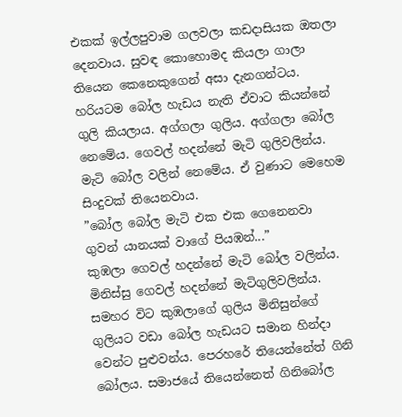එකක් ඉල්ලපුවාම ගලවලා කඩදාසියක ඔතලා දෙනවාය. සුවඳ කොහොමද කියලා ගාලා තියෙන කෙනෙකුගෙන් අසා දැනගන්ටය.
හරියටම බෝල හැඩය නැති ඒවාට කියන්නේ ගුලි කියලාය. අග්ගලා ගුලිය. අග්ගලා බෝල නෙමේය. ගෙවල් හදන්නේ මැටි ගුලිවලින්ය. මැටි බෝල වලින් නෙමේය. ඒ වුණාට මෙහෙම සිංදුවක් තියෙනවාය.
”බෝල බෝල මැටි එක එක ගෙනෙනවා
ගුවන් යානයක් වාගේ පියඹන්...”
කුඹලා ගෙවල් හදන්නේ මැටි බෝල වලින්ය. මිනිස්සු ගෙවල් හදන්නේ මැටිගුලිවලින්ය. සමහර විට කුඹලාගේ ගුලිය මිනිසුන්ගේ ගුලියට වඩා බෝල හැඩයට සමාන හින්දා වෙන්ට පුළුවන්ය. පෙරහරේ තියෙන්නේත් ගිනි බෝලය. සමාජයේ තියෙන්නෙත් ගිනිබෝල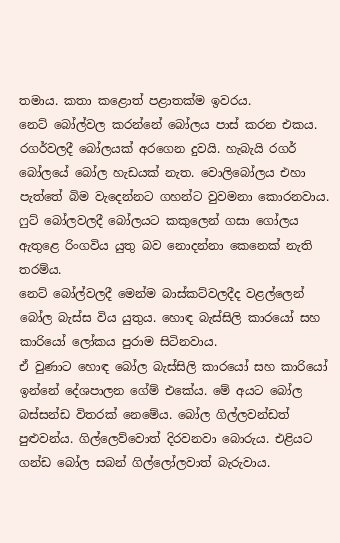තමාය. කතා කළොත් පළාතක්ම ඉවරය.
නෙට් බෝල්වල කරන්නේ බෝලය පාස් කරන එකය. රගර්වලදී බෝලයක් අරගෙන දුවයි. හැබැයි රගර් බෝලයේ බෝල හැඩයක් නැත. වොලිබෝලය එහා පැත්තේ බිම වැදෙන්නට ගහන්ට වුවමනා කොරනවාය.
ෆුට් බෝලවලදී බෝලයට කකුලෙන් ගසා ගෝලය ඇතුළෙ රිංගවිය යුතු බව නොදන්නා කෙනෙක් නැති තරම්ය.
නෙට් බෝල්වලදී මෙන්ම බාස්කට්වලදීද වළල්ලෙන් බෝල බැස්ස විය යුතුය. හොඳ බැස්සිලි කාරයෝ සහ කාරියෝ ලෝකය පුරාම සිටිනවාය.
ඒ වුණාට හොඳ බෝල බැස්සිලි කාරයෝ සහ කාරියෝ ඉන්නේ දේශපාලන ගේම් එකේය. මේ අයට බෝල බස්සන්ඩ විතරක් නෙමේය. බෝල ගිල්ලවන්ඩත් පුළුවන්ය. ගිල්ලෙව්වොත් දිරවනවා බොරුය. එළියට ගන්ඩ බෝල සබන් ගිල්ලෝලවාත් බැරුවාය.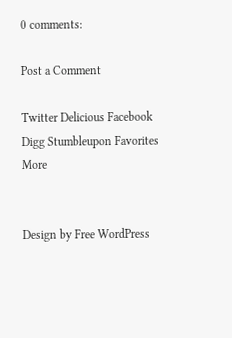0 comments:

Post a Comment

Twitter Delicious Facebook Digg Stumbleupon Favorites More


Design by Free WordPress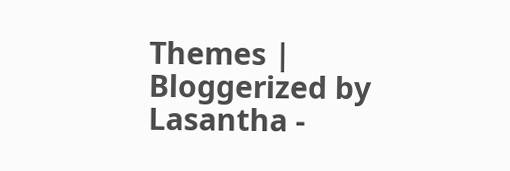Themes | Bloggerized by Lasantha -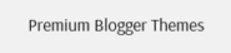Premium Blogger Themes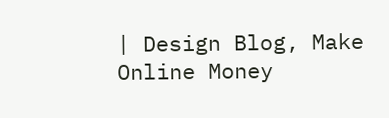| Design Blog, Make Online Money